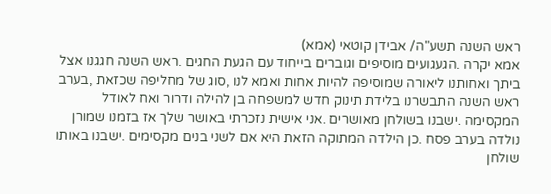ראש השנה תשע"ה/ אבידן קוטאי (אמא)
אמא יקרה .הגעגועים מוסיפים וגוברים בייחוד עם הגעת החגים .ראש השנה חגגנו אצל ביתך ואחותנו ליאורה שמוסיפה להיות אחות ואמא לנו ,סוג של מחליפה שכזאת ,בערב ראש השנה התבשרנו בלידת תינוק חדש למשפחה בן להילה ודרור ואח לאודל המקסימה .ישבנו בשולחן מאושרים .אני אישית נזכרתי באושר שלך אז בזמנו שמורן נולדה בערב פסח .כן הילדה המתוקה הזאת היא אם לשני בנים מקסימים .ישבנו באותו שולחן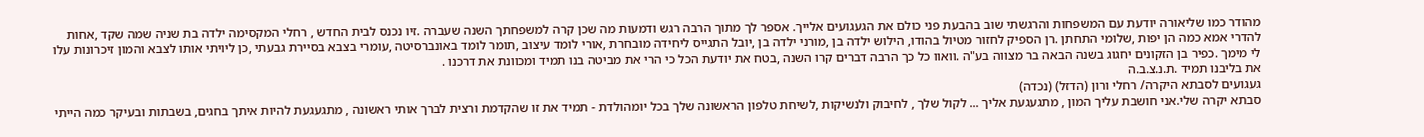מהודר כמו שליאורה יודעת עם המשפחות והרגשתי שוב בהבעת פני כולם את הגעגועים אלייך. אספר לך מתוך הרבה רגש ודמעות מה שכן קרה למשפחתך השנה שעברה .זיו נכנס לבית החדש , רחלי המקסימה ילדה בת שניה שמה שקד ,אחות להדרי אמא כמה הן יפות ,שלומי התחתן .רן הספיק לחזור מטיול בהודו, הילוש ילדה בן ,מורני ילדה בן ,יובל התגייס ליחידה מובחרת ,אורי לומד עיצוב ,תומר לומד באונברסיטה ,עומרי בצבא בסיירת גבעתי ,כן ליויתי אותו לצבא והמון זיכרונות עלו לי מימך .כפיר בן הזקונים יחגוג בשנה הבאה בר מצווה בע"ה .וואוו כל כך הרבה דברים קרו השנה ,בטח את יודעת הכל כי הרי את מביטה בנו תמיד ומכוונת את דרכנו .
את בליבנו תמיד .ת.נ.צ.ב.ה
געגועים לסבתא היקרה/ רחלי ורון (הדזל) (נכדה)
סבתא יקרה שלי.אני חושבת עליך המון , מתגעגעת אליך ... לקול שלך , לחיבוק ולנשיקות ,לשיחת טלפון הראשונה שלך בכל יומהולדת - תמיד את זו שהקדמת ורצית לברך אותי ראשונה , מתגעגעת להיות איתך בחגים, בשבתות ובעיקר כמה הייתי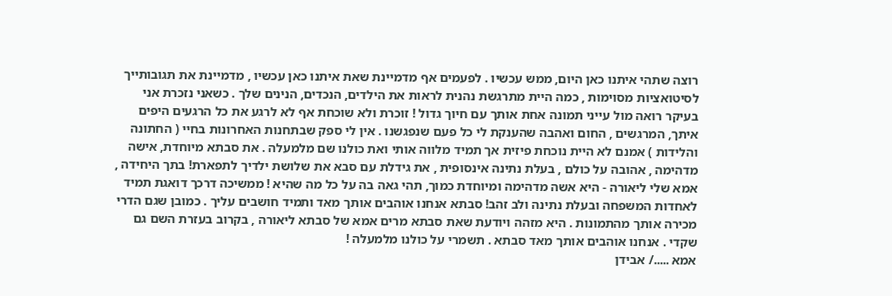רוצה שתהי איתנו כאן היום, ממש עכשיו . לפעמים אף מדמיינת שאת איתנו כאן עכשיו , מדמיינת את תגובותייך לסיטואציות מסוימות , כמה היית מתרגשת נהנית לראות את הילדים, הנכדים, הנינים שלך . כשאני נזכרת אני בעיקר רואה מול עייני תמונה אחת אותך עם חיוך גדול ! זוכרת ולא שוכחת אף לא לרגע את כל הרגעים היפים איתך, המרגשים , החום ואהבה שהענקת לי כל פעם שנפגשנו . אין לי ספק שבתחנות האחרונות בחיי ( החתונה והלידות ) אמנם לא היית נוכחת פיזית אך תמיד מלווה אותי ואת כולנו שם מלמעלה . את סבתא מיוחדת, אישה מדהימה , אהובה על כולם , בעלת נתינה אינסופית , את גידלת עם סבא את שלושת ילדיך לתפארת! בתך היחידה , אמא שלי ליאורה - היא אשה מדהימה ומיוחדת כמוך, תהי גאה בה על כל מה שהיא ! ממשיכה דרכך דואגת תמיד לאחדות המשפחה ובעלת נתינה ולב זהב! סבתא אנחנו אוהבים אותך מאד ותמיד חושבים עליך . כמובן שגם הדרי מכירה אותך מהתמונות . היא מזהה ויודעת שאת סבתא מרים אמא של סבתא ליאורה , בקרוב בעזרת השם גם שקדי . אנחנו אוהבים אותך מאד סבתא . תשמרי על כולנו מלמעלה !
אמא ...../ אבידן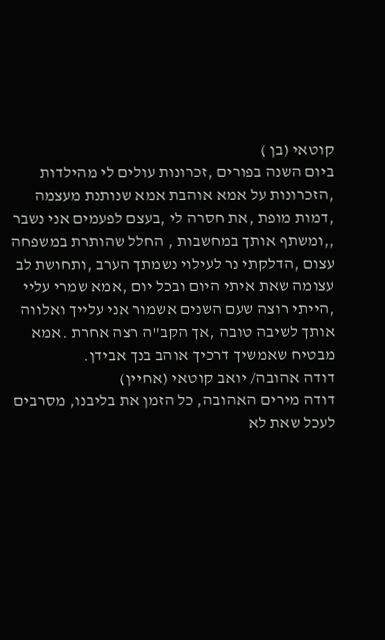קוטאי (בן )
ביום השנה בפורים ,זכרונות עולים לי מהילדות ,הזכרונות על אמא אוהבת אמא שנותנת מעצמה ,דמות מופת ,את חסרה לי ,בעצם לפעמים אני נשבר ,,ומשתף אותך במחשבות , החלל שהותרת במשפחה עצום ,הדלקתי נר לעילוי נשמתך הערב ,ותחושת לב עצומה שאת איתי היום ובכל יום ,אמא שמרי עליי ,הייתי רוצה שעם השנים אשמור אני עלייך ואלווה אותך לשיבה טובה ,אך הקב"ה רצה אחרת .אמא מבטיח שאמשיך דרכיך אוהב בנך אבידן.
דודה אהובה/ יואב קוטאי (אחיין)
דודה מירים האהובה, כל הזמן את בליבנו, מסרבים לעכל שאת לא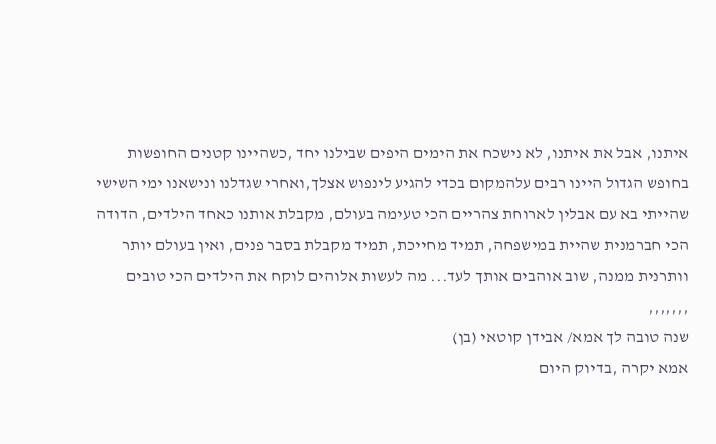איתנו, אבל את איתנו, לא נישכח את הימים היפים שבילנו יחד ,כשהיינו קטנים החופשות בחופש הגדול היינו רבים עלהמקום בכדי להגיע לינפוש אצלך,ואחרי שגדלנו ונישאנו ימי השישי שהייתי בא עם אבלין לארוחת צהריים הכי טעימה בעולם, מקבלת אותנו כאחד הילדים, הדודה הכי חברמנית שהיית במישפחה, תמיד מחייכת, תמיד מקבלת בסבר פנים, ואין בעולם יותר וותרנית ממנה, שוב אוהבים אותך לעד... מה לעשות אלוהים לוקח את הילדים הכי טובים ,,,,,,,
שנה טובה לך אמא/ אבידן קוטאי (בן)
אמא יקרה ,בדיוק היום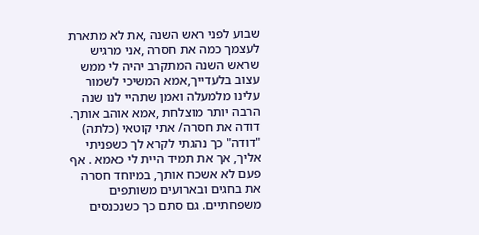שבוע לפני ראש השנה ,את לא מתארת לעצמך כמה את חסרה ,אני מרגיש שראש השנה המתקרב יהיה לי ממש עצוב בלעדייך,אמא המשיכי לשמור עלינו מלמעלה ואמן שתהיי לנו שנה הרבה יותר מוצלחת ,אמא אוהב אותך.
דודה את חסרה/ אתי קוטאי (כלתה)
"דודה" כך נהגתי לקרא לך כשפניתי אליך, אך את תמיד היית לי כאמא . אף פעם לא אשכח אותך, במיוחד חסרה את בחגים ובארועים משותפים משפחתיים. גם סתם כך כשנכנסים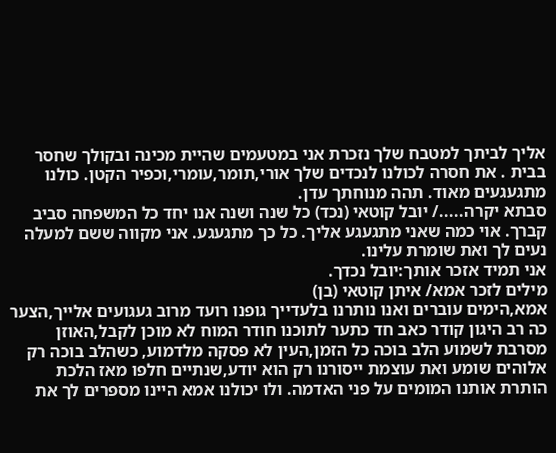אליך לביתך למטבח שלך נזכרת אני במטעמים שהיית מכינה ובקולך שחסר בבית . את חסרה לכולנו לנכדים שלך אורי,תומר,עומרי,וכפיר הקטן. כולנו מתגעגעים מאוד. תהה מנוחתך עדן.
סבתא יקרה...../ יובל קוטאי (נכד) כל שנה ושנה אנו יחד כל המשפחה סביב קברך. אוי כמה שאני מתגעגע אליך. כל כך מתגעגע. אני מקווה ששם למעלה נעים לך ואת שומרת עלינו.
אני תמיד אזכר אותך:יובל נכדך.
מילים לזכר אמא/ איתן קוטאי (בן)
אמא,הימים עוברים ואנו נותרנו בלעדייך גופנו רועד מרוב געגועים אלייך,הצער כה רב היגון קודר כאב חד כתער לתוכנו חודר המוח לא מוכן לקבל,האוזן מסרבת לשמוע הלב בוכה כל הזמן,העין לא פסקה מלדמוע, כשהלב בוכה רק אלוהים שומע ואת עוצמת ייסורנו רק הוא יודע,שנתיים חלפו מאז הלכת הותרת אותנו המומים על פני האדמה. ולו יכולנו אמא היינו מספרים לך את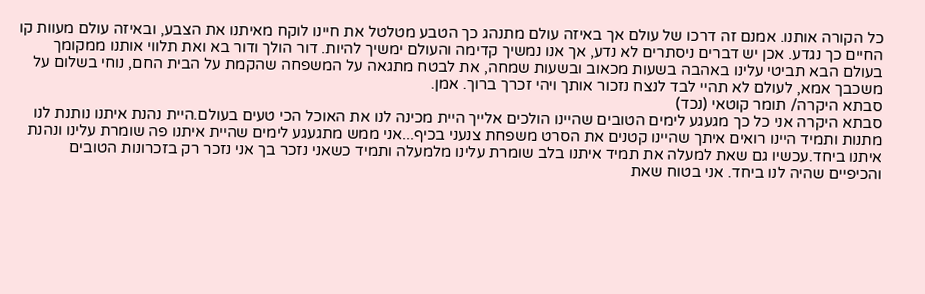כל הקורה אותנו. אמנם זה דרכו של עולם אך באיזה עולם מתנהג כך הטבע מטלטל את חיינו לוקח מאיתנו את הצבע, ובאיזה עולם מעוות קו החיים כך נגדע. אכן יש דברים ניסתרים לא נדע, אך אנו נמשיך קדימה והעולם ימשיך להיות. דור הולך ודור בא ואת תלווי אותנו ממקומך בעולם הבא תביטי עלינו באהבה בשעות מכאוב ובשעות שמחה, את לבטח מתגאה על המשפחה שהקמת על הבית החם, נוחי בשלום על משכבך אמא, לעולם לא תהיי לבד לנצח נזכור אותך ויהי זכרך ברוך. אמן.
סבתא היקרה/ תומר קוטאי (נכד)
סבתא היקרה אני כל כך מגעגע לימים הטובים שהיינו הולכים אלייך היית מכינה לנו את האוכל הכי טעים בעולם.היית נהנת איתנו נותנת לנו מתנות ותמיד היינו רואים איתך שהיינו קטנים את הסרט משפחת צנעני בכיף...אני ממש מתגעגע לימים שהיית איתנו פה שומרת עלינו ונהנת איתנו ביחד.עכשיו גם שאת למעלה את תמיד איתנו בלב שומרת עלינו מלמעלה ותמיד כשאני נזכר בך אני נזכר רק בזכרונות הטובים והכיפיים שהיה לנו ביחד. אני בטוח שאת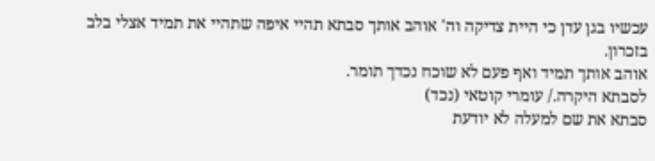עכשיו בגן עדן כי היית צדיקה וה' אוהב אותך סבתא תהיי איפה שתהיי את תמיד אצלי בלב בזכרון.
אוהב אותך תמיד ואף פעם לא שוכח נכדך תומר.
לסבתא היקרה./ עומרי קוטאי (נכד)
סבתא את שם למעלה לא יודעת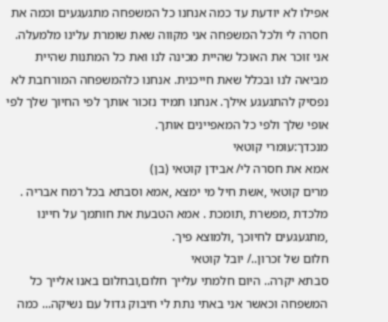אפילו לא יודעת עד כמה אנחנו כל המשפחה מתגעגעים וכמה את חסרה לי ולכל המשפחה אני מקווה שאת שומרת עלינו מלמעלה. אני זוכר את האוכל שהיית מכינה לנו ואת כל המתנות שהיית מביאה לנו ובכלל שאת חייכנית. אנחנו כלהמשפחה המורחבת לא נפסיק להתגעגע אילך. אנחנו תמיד נזכור אותך לפי החיוך שלך לפי אופי שלך ולפי כל המאפיינים אותך.
מנכדך:עומרי קוטאי
אמא את חסרה לי/ אבידן קוטאי (בן)
מרים קוטאי ,אשת חיל מי ימצא ,אמא וסבתא בכל רמח אבריה . מלכדת ,מפשרת ,תומכת . אמא הטבעת את חותמך על חיינו ,מתגעגעים לחיוכך ,ולמוצא פיך.
חלום של זכרון../ יובל קוטאי
סבתא יקרה.. היום חלמתי עלייך חלום,ובחלום באנו אלייך כל המשפחה וכאשר אני באתי נתת לי חיבוק גדול עם נשיקה... כמה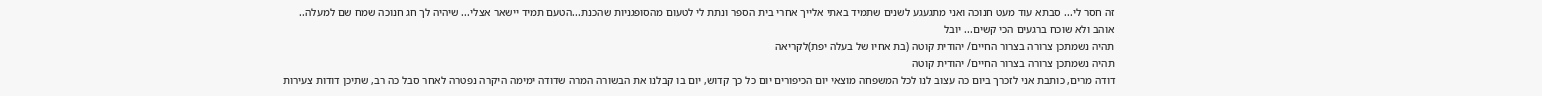זה חסר לי... סבתא עוד מעט חנוכה ואני מתגעגע לשנים שתמיד באתי אלייך אחרי בית הספר ונתת לי לטעום מהסופגניות שהכנת...הטעם תמיד יישאר אצלי... שיהיה לך חג חנוכה שמח שם למעלה.. אוהב ולא שוכח ברגעים הכי קשים... יובל
תהיה נשמתכן צרורה בצרור החיים/ יהודית קוטה (בת אחיו של בעלה יפת)לקריאה
תהיה נשמתכן צרורה בצרור החיים/ יהודית קוטה
דודה מרים, כותבת אני לזכרך ביום כה עצוב לנו לכל המשפחה מוצאי יום הכיפורים יום כל כך קדוש, יום בו קבלנו את הבשורה המרה שדודה ימימה היקרה נפטרה לאחר סבל כה רב, שתיכן דודות צעירות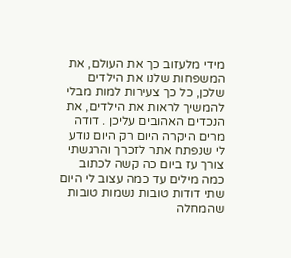מידי מלעזוב כך את העולם, את המשפחות שלנו את הילדים שלכן, כל כך צעירות למות מבלי להמשיך לראות את הילדים, את הנכדים האהובים עליכן . דודה מרים היקרה היום רק היום נודע לי שנפתח אתר לזכרך והרגשתי צורך עז ביום כה קשה לכתוב כמה מילים עד כמה עצוב לי היום שתי דודות טובות נשמות טובות שהמחלה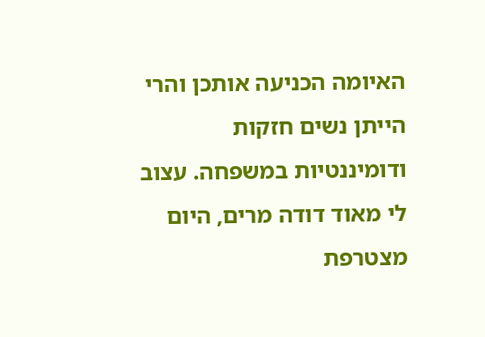האיומה הכניעה אותכן והרי הייתן נשים חזקות ודומיננטיות במשפחה. עצוב לי מאוד דודה מרים, היום מצטרפת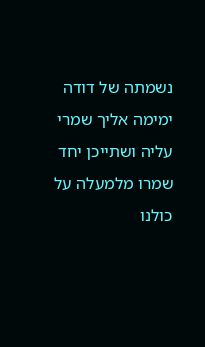נשמתה של דודה ימימה אליך שמרי עליה ושתייכן יחד שמרו מלמעלה על כולנו